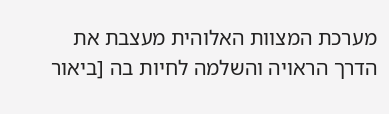מערכת המצוות האלוהית מעצבת את הדרך הראויה והשלמה לחיות בה [ביאור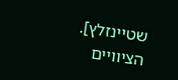שטיינזלץ]. הציוויים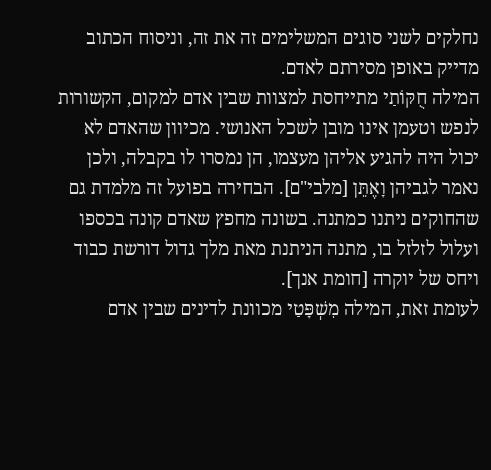נחלקים לשני סוגים המשלימים זה את זה, וניסוח הכתוב מדייק באופן מסירתם לאדם.
המילה חֻקּוֹתַי מתייחסת למצוות שבין אדם למקום, הקשורות לנפש וטעמן אינו מובן לשכל האנושי. מכיוון שהאדם לא יכול היה להגיע אליהן מעצמו, הן נמסרו לו בקבלה, ולכן נאמר לגביהן וָאֶתֵּן [מלבי"ם]. הבחירה בפועל זה מלמדת גם שהחוקים ניתנו כמתנה. בשונה מחפץ שאדם קונה בכספו ועלול לזלזל בו, מתנה הניתנת מאת מלך גדול דורשת כבוד ויחס של יוקרה [חומת אנך].
לעומת זאת, המילה מִשְׁפָּטַי מכוונת לדינים שבין אדם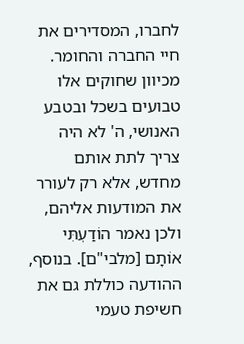לחברו, המסדירים את חיי החברה והחומר. מכיוון שחוקים אלו טבועים בשכל ובטבע האנושי, ה' לא היה צריך לתת אותם מחדש, אלא רק לעורר את המודעות אליהם, ולכן נאמר הוֹדַעְתִּי אוֹתָם [מלבי"ם]. בנוסף, ההודעה כוללת גם את חשיפת טעמי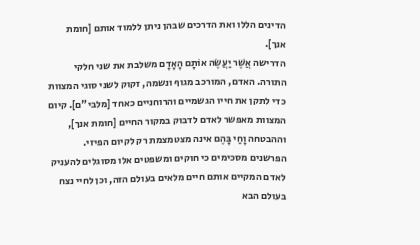הדינים הללו ואת הדרכים שבהן ניתן ללמוד אותם [חומת אנך].
הדרישה אֲשֶׁר יַעֲשֶׂה אוֹתָם הָאָדָם משלבת את שני חלקי התורה. האדם, המורכב מגוף ונשמה, זקוק לשני סוגי המצוות כדי לתקן את חייו הגשמיים והרוחניים כאחד [מלבי"ם]. קיום המצוות מאפשר לאדם לדבוק במקור החיים [חומת אנך], וההבטחה וָחַי בָּהֶם אינה מצטמצמת רק לקיום הפיזי. הפרשנים מסכימים כי חוקים ומשפטים אלו מסוגלים להעניק לאדם המקיים אותם חיים מלאים בעולם הזה, וכן לחיי נצח בעולם הבא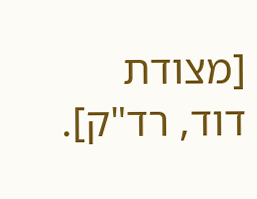[מצודת דוד, רד"ק].